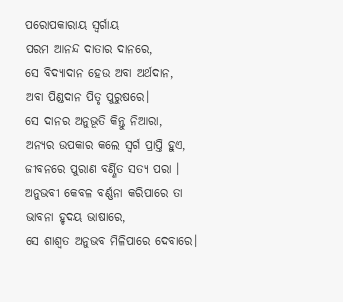ପରୋପକାରାୟ ସ୍ୱର୍ଗାୟ
ପରମ ଆନନ୍ଦ ଦାତାର ଦାନରେ,
ସେ ବିଦ୍ୟାଦାନ ହେଉ ଅବା ଅର୍ଥଦାନ,
ଅବା ପିଣ୍ଡଦାନ ପିତୃ ପୁରୁଷରେ।
ସେ ଦାନର ଅନୁଭୂତି କିନ୍ତୁ ନିଆରା,
ଅନ୍ୟର ଉପକାର କଲେ ସ୍ୱର୍ଗ ପ୍ରାପ୍ତି ହୁଏ,
ଜୀବନରେ ପୁରାଣ ବର୍ଣ୍ଣିତ ସତ୍ୟ ପରା ।
ଅନୁଭବୀ କେବଳ ବର୍ଣ୍ଣନା କରିପାରେ ତା ଭାବନା ହୃଦୟ ଭାଷାରେ,
ସେ ଶାଶ୍ବତ ଅନୁଭବ ମିଳିପାରେ ଦେବାରେ।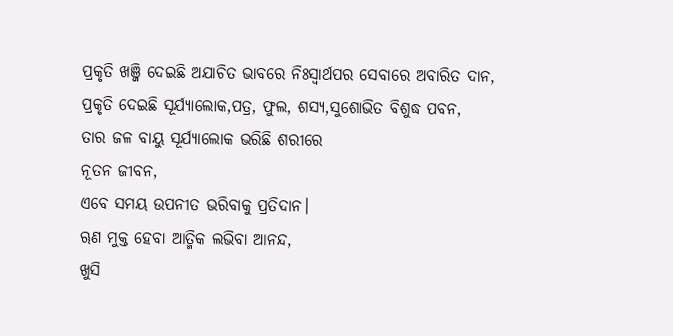ପ୍ରକୃତି ଖଞ୍ଜି ଦେଇଛି ଅଯାଚିତ ଭାବରେ ନିଃସ୍ଵାର୍ଥପର ସେବାରେ ଅବାରିତ ଦାନ,
ପ୍ରକୃତି ଦେଇଛି ସୂର୍ଯ୍ୟାଲୋକ,ପତ୍ର, ଫୁଲ, ଶସ୍ୟ,ସୁଶୋଭିତ ବିଶୁଦ୍ଧ ପବନ,
ତାର ଜଳ ବାୟୁ ସୂର୍ଯ୍ୟାଲୋକ ଭରିଛି ଶରୀରେ
ନୂତନ ଜୀବନ,
ଏବେ ସମୟ ଉପନୀତ ଭରିବାକୁ ପ୍ରତିଦାନ।
ୠଣ ମୁକ୍ତ ହେବା ଆତ୍ମିକ ଲଭିବା ଆନନ୍ଦ,
ଖୁସି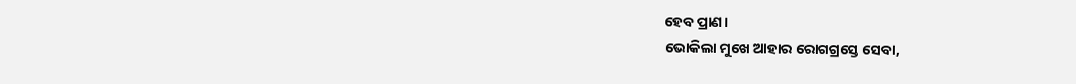ହେବ ପ୍ରାଣ।
ଭୋକିଲା ମୁଖେ ଆହାର ରୋଗଗ୍ରସ୍ତେ ସେବା,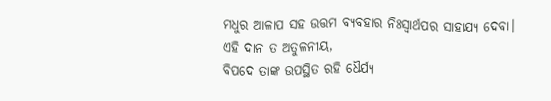ମଧୁର ଆଳାପ ସହ ଉତ୍ତମ ବ୍ୟବହାର ନିଃସ୍ଵାର୍ଥପର ସାହାଯ୍ୟ ଦେବା।
ଏହି ଦାନ ତ ଅତୁଳନୀୟ,
ବିପଦେ ତାଙ୍କ ଉପସ୍ଥିତ ରହି ଧୈର୍ଯ୍ୟ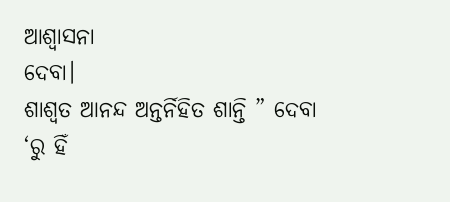ଆଶ୍ୱାସନା
ଦେବା।
ଶାଶ୍ବତ ଆନନ୍ଦ ଅନ୍ତର୍ନିହିତ ଶାନ୍ତି ” ଦେବା ‘ରୁ ହିଁ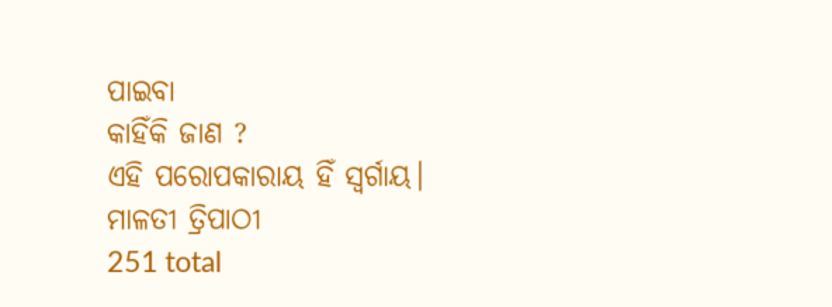ପାଇବା
କାହିଁକି ଜାଣ ?
ଏହି ପରୋପକାରାୟ ହିଁ ସ୍ୱର୍ଗାୟ।
ମାଳତୀ ତ୍ରିପାଠୀ
251 total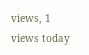views, 1 views today